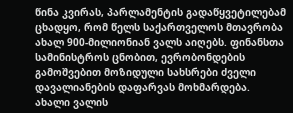წინა კვირას, პარლამენტის გადაწყვეტილებამ ცხადყო, რომ წელს საქართველოს მთავრობა ახალ 900-მილიონიან ვალს აიღებს. ფინანსთა სამინისტროს ცნობით, ევრობონდების გამოშვებით მოზიდული სახსრები ძველი დავალიანების დაფარვას მოხმარდება.
ახალი ვალის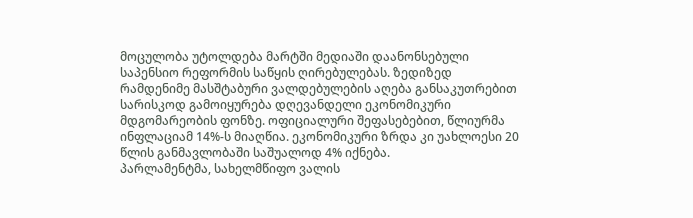მოცულობა უტოლდება მარტში მედიაში დაანონსებული საპენსიო რეფორმის საწყის ღირებულებას. ზედიზედ რამდენიმე მასშტაბური ვალდებულების აღება განსაკუთრებით სარისკოდ გამოიყურება დღევანდელი ეკონომიკური მდგომარეობის ფონზე. ოფიციალური შეფასებებით, წლიურმა ინფლაციამ 14%-ს მიაღწია. ეკონომიკური ზრდა კი უახლოესი 20 წლის განმავლობაში საშუალოდ 4% იქნება.
პარლამენტმა, სახელმწიფო ვალის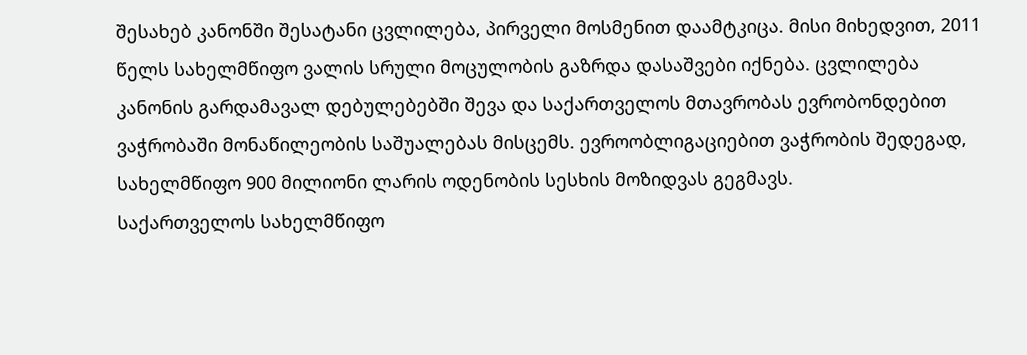შესახებ კანონში შესატანი ცვლილება, პირველი მოსმენით დაამტკიცა. მისი მიხედვით, 2011 წელს სახელმწიფო ვალის სრული მოცულობის გაზრდა დასაშვები იქნება. ცვლილება კანონის გარდამავალ დებულებებში შევა და საქართველოს მთავრობას ევრობონდებით ვაჭრობაში მონაწილეობის საშუალებას მისცემს. ევროობლიგაციებით ვაჭრობის შედეგად, სახელმწიფო 900 მილიონი ლარის ოდენობის სესხის მოზიდვას გეგმავს.
საქართველოს სახელმწიფო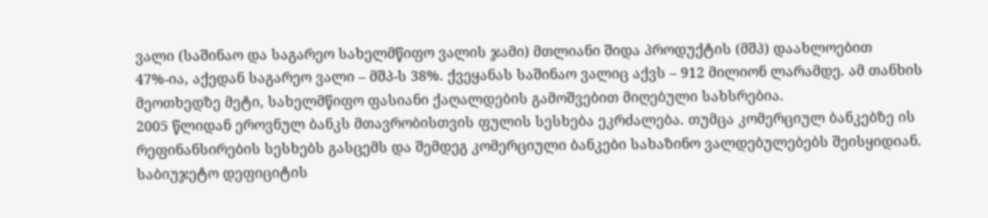ვალი (საშინაო და საგარეო სახელმწიფო ვალის ჯამი) მთლიანი შიდა პროდუქტის (მშპ) დაახლოებით 47%-ია, აქედან საგარეო ვალი – მშპ-ს 38%. ქვეყანას საშინაო ვალიც აქვს – 912 მილიონ ლარამდე. ამ თანხის მეოთხედზე მეტი, სახელმწიფო ფასიანი ქაღალდების გამოშვებით მიღებული სახსრებია.
2005 წლიდან ეროვნულ ბანკს მთავრობისთვის ფულის სესხება ეკრძალება. თუმცა კომერციულ ბანკებზე ის რეფინანსირების სესხებს გასცემს და შემდეგ კომერციული ბანკები სახაზინო ვალდებულებებს შეისყიდიან. საბიუჯეტო დეფიციტის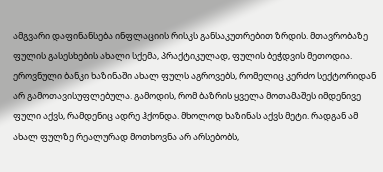ამგვარი დაფინანსება ინფლაციის რისკს განსაკუთრებით ზრდის. მთავრობაზე ფულის გასესხების ახალი სქემა, პრაქტიკულად, ფულის ბეჭდვის მეთოდია. ეროვნული ბანკი ხაზინაში ახალ ფულს აგროვებს, რომელიც კერძო სექტორიდან არ გამოთავისუფლებულა. გამოდის, რომ ბაზრის ყველა მოთამაშეს იმდენივე ფული აქვს, რამდენიც ადრე ჰქონდა. მხოლოდ ხაზინას აქვს მეტი. რადგან ამ ახალ ფულზე რეალურად მოთხოვნა არ არსებობს,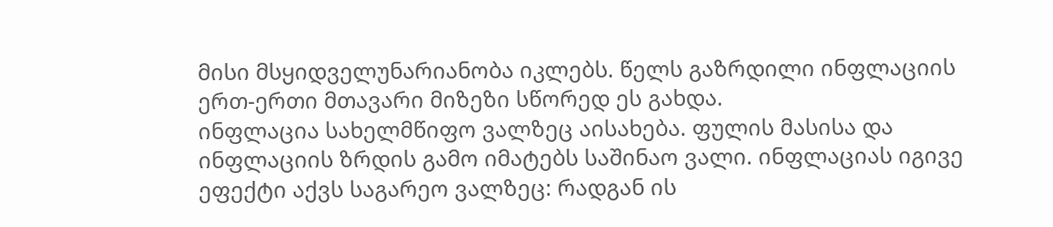მისი მსყიდველუნარიანობა იკლებს. წელს გაზრდილი ინფლაციის ერთ-ერთი მთავარი მიზეზი სწორედ ეს გახდა.
ინფლაცია სახელმწიფო ვალზეც აისახება. ფულის მასისა და ინფლაციის ზრდის გამო იმატებს საშინაო ვალი. ინფლაციას იგივე ეფექტი აქვს საგარეო ვალზეც: რადგან ის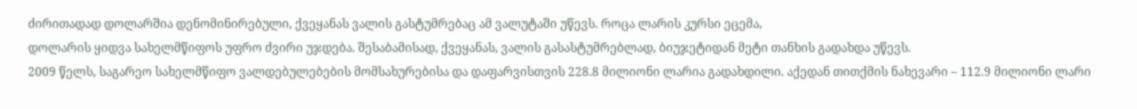ძირითადად დოლარშია დენომინირებული, ქვეყანას ვალის გასტუმრებაც ამ ვალუტაში უწევს. როცა ლარის კურსი ეცემა,
დოლარის ყიდვა სახელმწიფოს უფრო ძვირი უჯდება. შესაბამისად, ქვეყანას, ვალის გასასტუმრებლად, ბიუჯეტიდან მეტი თანხის გადახდა უწევს.
2009 წელს, საგარეო სახელმწიფო ვალდებულებების მომსახურებისა და დაფარვისთვის 228.8 მილიონი ლარია გადახდილი. აქედან თითქმის ნახევარი – 112.9 მილიონი ლარი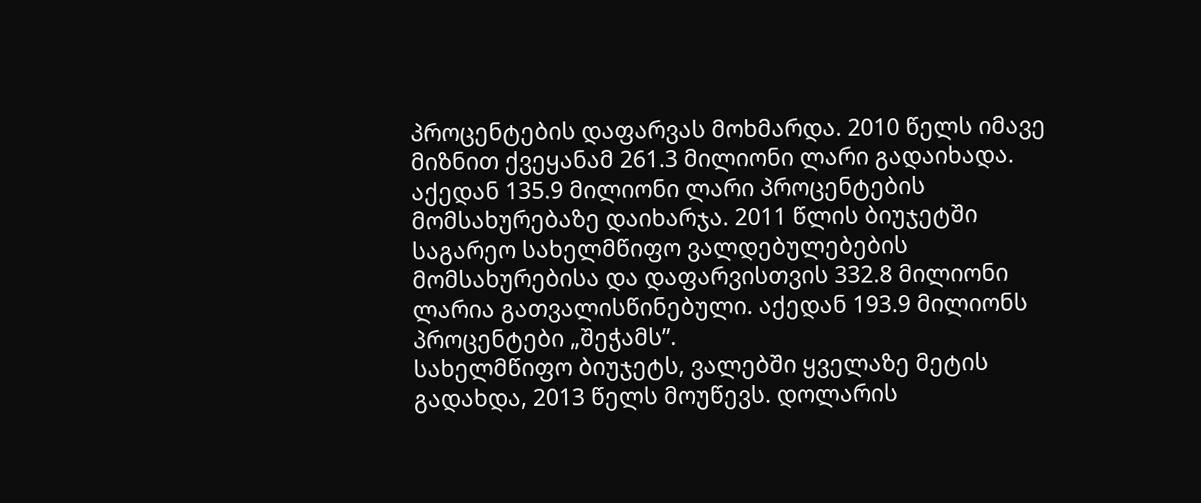პროცენტების დაფარვას მოხმარდა. 2010 წელს იმავე მიზნით ქვეყანამ 261.3 მილიონი ლარი გადაიხადა. აქედან 135.9 მილიონი ლარი პროცენტების მომსახურებაზე დაიხარჯა. 2011 წლის ბიუჯეტში საგარეო სახელმწიფო ვალდებულებების მომსახურებისა და დაფარვისთვის 332.8 მილიონი ლარია გათვალისწინებული. აქედან 193.9 მილიონს პროცენტები „შეჭამს”.
სახელმწიფო ბიუჯეტს, ვალებში ყველაზე მეტის გადახდა, 2013 წელს მოუწევს. დოლარის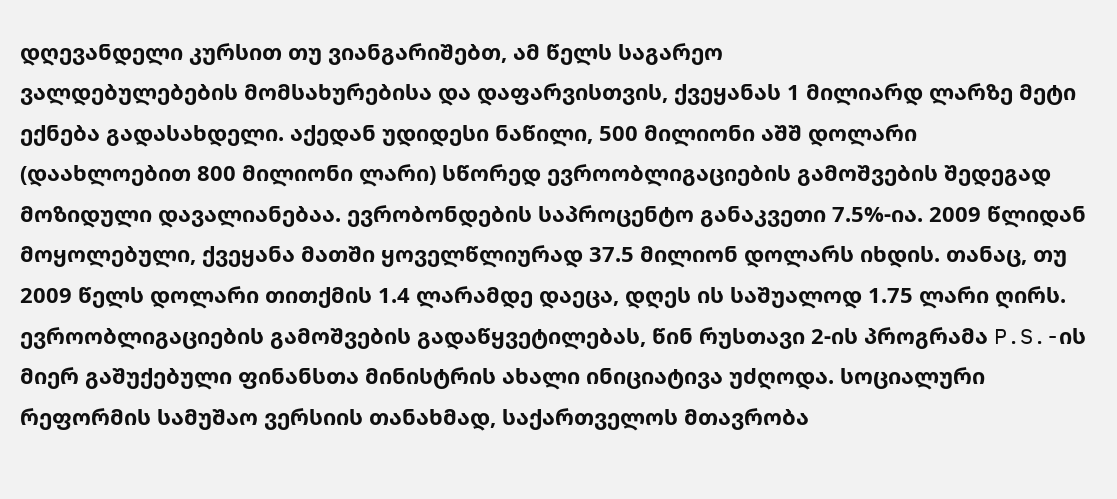დღევანდელი კურსით თუ ვიანგარიშებთ, ამ წელს საგარეო
ვალდებულებების მომსახურებისა და დაფარვისთვის, ქვეყანას 1 მილიარდ ლარზე მეტი ექნება გადასახდელი. აქედან უდიდესი ნაწილი, 500 მილიონი აშშ დოლარი (დაახლოებით 800 მილიონი ლარი) სწორედ ევროობლიგაციების გამოშვების შედეგად მოზიდული დავალიანებაა. ევრობონდების საპროცენტო განაკვეთი 7.5%-ია. 2009 წლიდან მოყოლებული, ქვეყანა მათში ყოველწლიურად 37.5 მილიონ დოლარს იხდის. თანაც, თუ 2009 წელს დოლარი თითქმის 1.4 ლარამდე დაეცა, დღეს ის საშუალოდ 1.75 ლარი ღირს.
ევროობლიგაციების გამოშვების გადაწყვეტილებას, წინ რუსთავი 2-ის პროგრამა P.S.-ის მიერ გაშუქებული ფინანსთა მინისტრის ახალი ინიციატივა უძღოდა. სოციალური რეფორმის სამუშაო ვერსიის თანახმად, საქართველოს მთავრობა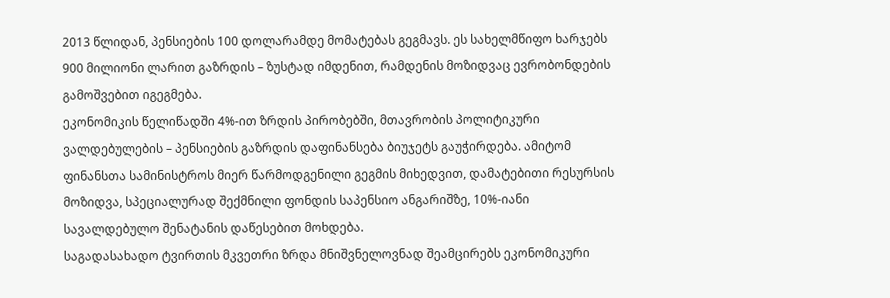2013 წლიდან, პენსიების 100 დოლარამდე მომატებას გეგმავს. ეს სახელმწიფო ხარჯებს 900 მილიონი ლარით გაზრდის – ზუსტად იმდენით, რამდენის მოზიდვაც ევრობონდების გამოშვებით იგეგმება.
ეკონომიკის წელიწადში 4%-ით ზრდის პირობებში, მთავრობის პოლიტიკური ვალდებულების – პენსიების გაზრდის დაფინანსება ბიუჯეტს გაუჭირდება. ამიტომ ფინანსთა სამინისტროს მიერ წარმოდგენილი გეგმის მიხედვით, დამატებითი რესურსის მოზიდვა, სპეციალურად შექმნილი ფონდის საპენსიო ანგარიშზე, 10%-იანი სავალდებულო შენატანის დაწესებით მოხდება.
საგადასახადო ტვირთის მკვეთრი ზრდა მნიშვნელოვნად შეამცირებს ეკონომიკური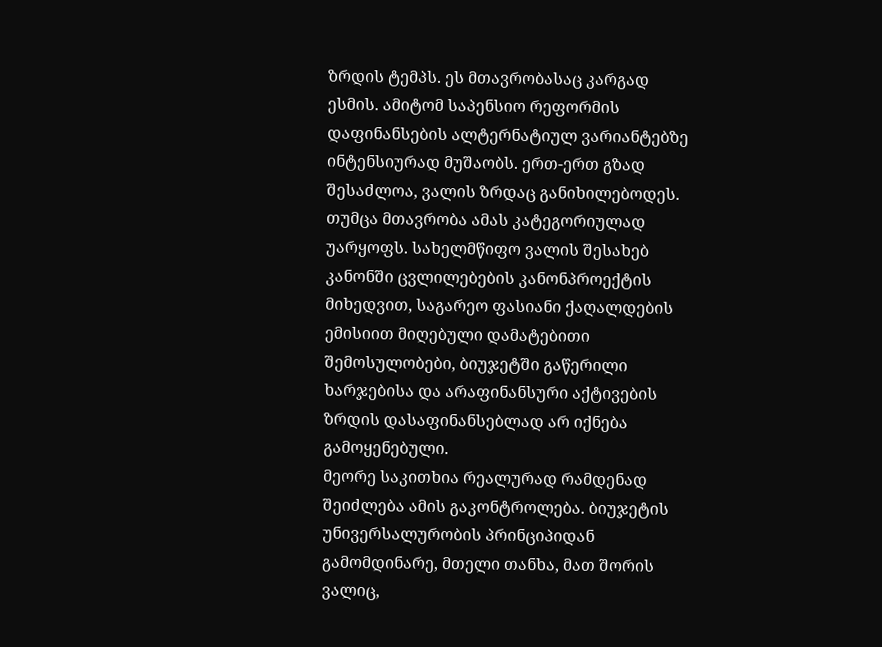ზრდის ტემპს. ეს მთავრობასაც კარგად ესმის. ამიტომ საპენსიო რეფორმის დაფინანსების ალტერნატიულ ვარიანტებზე ინტენსიურად მუშაობს. ერთ-ერთ გზად შესაძლოა, ვალის ზრდაც განიხილებოდეს.
თუმცა მთავრობა ამას კატეგორიულად უარყოფს. სახელმწიფო ვალის შესახებ კანონში ცვლილებების კანონპროექტის მიხედვით, საგარეო ფასიანი ქაღალდების ემისიით მიღებული დამატებითი შემოსულობები, ბიუჯეტში გაწერილი ხარჯებისა და არაფინანსური აქტივების ზრდის დასაფინანსებლად არ იქნება გამოყენებული.
მეორე საკითხია რეალურად რამდენად შეიძლება ამის გაკონტროლება. ბიუჯეტის უნივერსალურობის პრინციპიდან გამომდინარე, მთელი თანხა, მათ შორის ვალიც,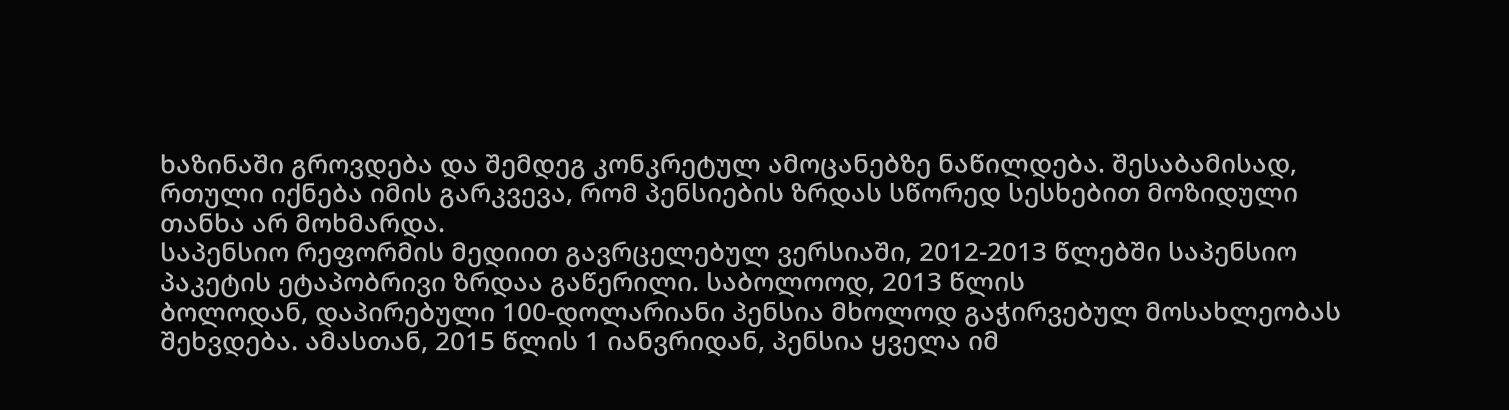ხაზინაში გროვდება და შემდეგ კონკრეტულ ამოცანებზე ნაწილდება. შესაბამისად, რთული იქნება იმის გარკვევა, რომ პენსიების ზრდას სწორედ სესხებით მოზიდული თანხა არ მოხმარდა.
საპენსიო რეფორმის მედიით გავრცელებულ ვერსიაში, 2012-2013 წლებში საპენსიო პაკეტის ეტაპობრივი ზრდაა გაწერილი. საბოლოოდ, 2013 წლის
ბოლოდან, დაპირებული 100-დოლარიანი პენსია მხოლოდ გაჭირვებულ მოსახლეობას შეხვდება. ამასთან, 2015 წლის 1 იანვრიდან, პენსია ყველა იმ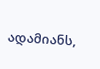ადამიანს,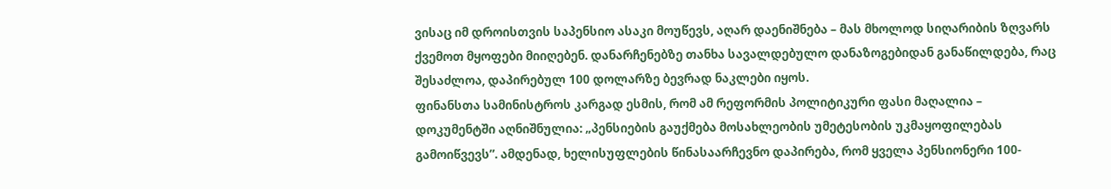ვისაც იმ დროისთვის საპენსიო ასაკი მოუწევს, აღარ დაენიშნება – მას მხოლოდ სიღარიბის ზღვარს ქვემოთ მყოფები მიიღებენ. დანარჩენებზე თანხა სავალდებულო დანაზოგებიდან განაწილდება, რაც შესაძლოა, დაპირებულ 100 დოლარზე ბევრად ნაკლები იყოს.
ფინანსთა სამინისტროს კარგად ესმის, რომ ამ რეფორმის პოლიტიკური ფასი მაღალია – დოკუმენტში აღნიშნულია: „პენსიების გაუქმება მოსახლეობის უმეტესობის უკმაყოფილებას გამოიწვევს”. ამდენად, ხელისუფლების წინასაარჩევნო დაპირება, რომ ყველა პენსიონერი 100-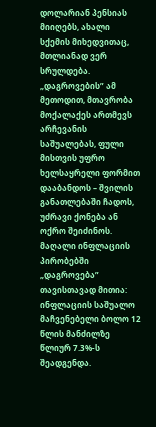დოლარიან პენსიას მიიღებს, ახალი სქემის მიხედვითაც, მთლიანად ვერ სრულდება.
„დაგროვების” ამ მეთოდით, მთავრობა მოქალაქეს ართმევს არჩევანის საშუალებას, ფული მისთვის უფრო ხელსაყრელი ფორმით დააბანდოს – შვილის განათლებაში ჩადოს, უძრავი ქონება ან ოქრო შეიძინოს. მაღალი ინფლაციის პირობებში „დაგროვება” თავისთავად მითია: ინფლაციის საშუალო მაჩვენებელი ბოლო 12 წლის მანძილზე წლიურ 7.3%-ს შეადგენდა.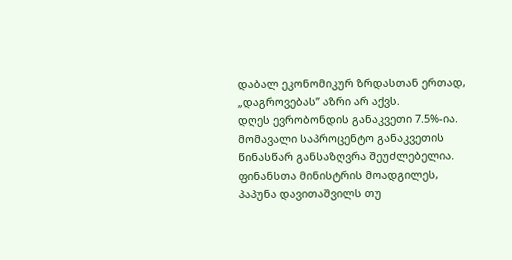დაბალ ეკონომიკურ ზრდასთან ერთად, „დაგროვებას” აზრი არ აქვს.
დღეს ევრობონდის განაკვეთი 7.5%-ია. მომავალი საპროცენტო განაკვეთის წინასწარ განსაზღვრა შეუძლებელია. ფინანსთა მინისტრის მოადგილეს, პაპუნა დავითაშვილს თუ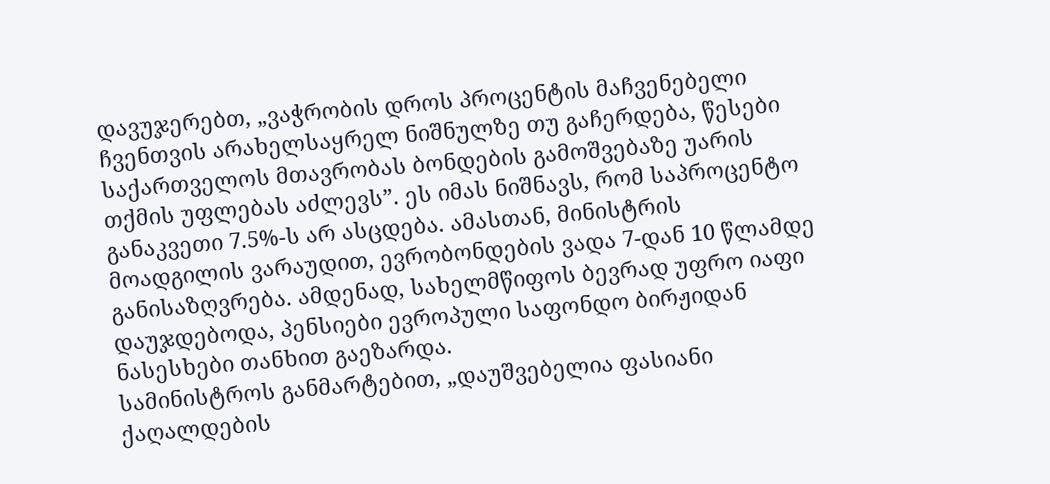დავუჯერებთ, „ვაჭრობის დროს პროცენტის მაჩვენებელი ჩვენთვის არახელსაყრელ ნიშნულზე თუ გაჩერდება, წესები საქართველოს მთავრობას ბონდების გამოშვებაზე უარის თქმის უფლებას აძლევს”. ეს იმას ნიშნავს, რომ საპროცენტო განაკვეთი 7.5%-ს არ ასცდება. ამასთან, მინისტრის მოადგილის ვარაუდით, ევრობონდების ვადა 7-დან 10 წლამდე განისაზღვრება. ამდენად, სახელმწიფოს ბევრად უფრო იაფი დაუჯდებოდა, პენსიები ევროპული საფონდო ბირჟიდან ნასესხები თანხით გაეზარდა.
სამინისტროს განმარტებით, „დაუშვებელია ფასიანი ქაღალდების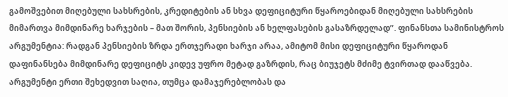გამოშვებით მიღებული სახსრების, კრედიტების ან სხვა დეფიციტური წყაროებიდან მიღებული სახსრების მიმართვა მიმდინარე ხარჯების – მათ შორის, პენსიების ან ხელფასების გასაზრდელად”. ფინანსთა სამინისტროს არგუმენტია: რადგან პენსიების ზრდა ერთჯერადი ხარჯი არაა, ამიტომ მისი დეფიციტური წყაროდან დაფინანსება მიმდინარე დეფიციტს კიდევ უფრო მეტად გაზრდის, რაც ბიუჯეტს მძიმე ტვირთად დააწვება.
არგუმენტი ერთი შეხედვით საღია, თუმცა დამაჯერებლობას და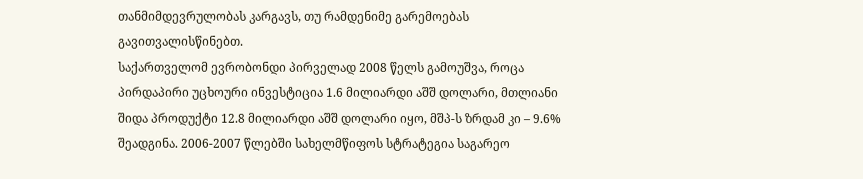თანმიმდევრულობას კარგავს, თუ რამდენიმე გარემოებას გავითვალისწინებთ.
საქართველომ ევრობონდი პირველად 2008 წელს გამოუშვა, როცა პირდაპირი უცხოური ინვესტიცია 1.6 მილიარდი აშშ დოლარი, მთლიანი შიდა პროდუქტი 12.8 მილიარდი აშშ დოლარი იყო, მშპ-ს ზრდამ კი – 9.6% შეადგინა. 2006-2007 წლებში სახელმწიფოს სტრატეგია საგარეო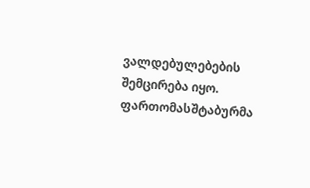ვალდებულებების შემცირება იყო. ფართომასშტაბურმა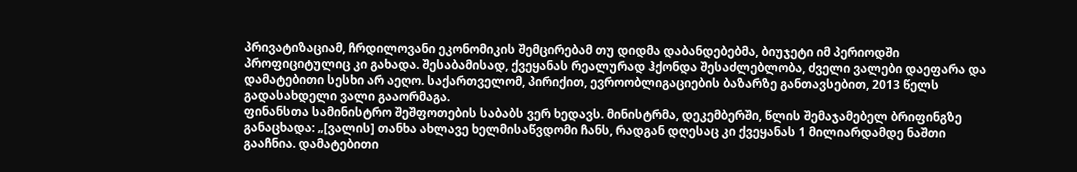პრივატიზაციამ, ჩრდილოვანი ეკონომიკის შემცირებამ თუ დიდმა დაბანდებებმა, ბიუჯეტი იმ პერიოდში პროფიციტულიც კი გახადა. შესაბამისად, ქვეყანას რეალურად ჰქონდა შესაძლებლობა, ძველი ვალები დაეფარა და დამატებითი სესხი არ აეღო. საქართველომ, პირიქით, ევროობლიგაციების ბაზარზე განთავსებით, 2013 წელს გადასახდელი ვალი გააორმაგა.
ფინანსთა სამინისტრო შეშფოთების საბაბს ვერ ხედავს. მინისტრმა, დეკემბერში, წლის შემაჯამებელ ბრიფინგზე განაცხადა: „[ვალის] თანხა ახლავე ხელმისაწვდომი ჩანს, რადგან დღესაც კი ქვეყანას 1 მილიარდამდე ნაშთი გააჩნია. დამატებითი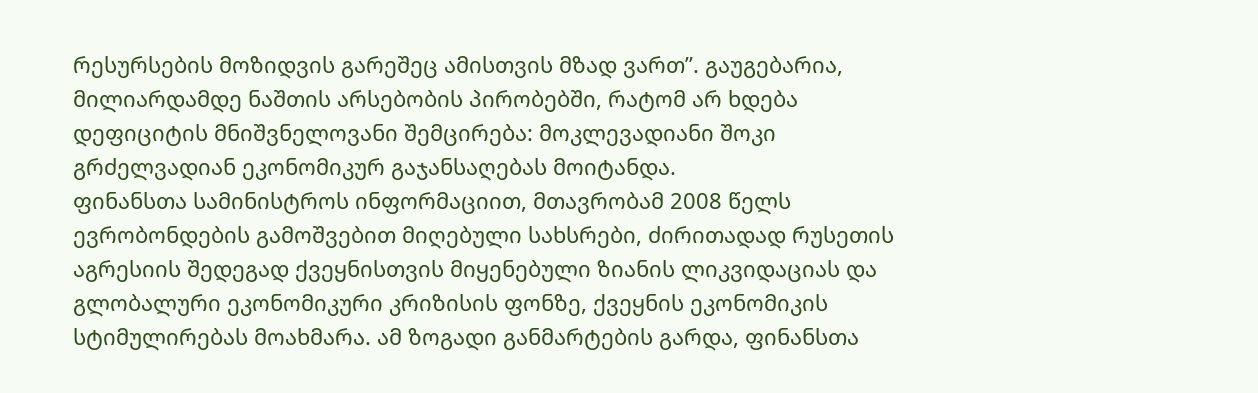რესურსების მოზიდვის გარეშეც ამისთვის მზად ვართ”. გაუგებარია, მილიარდამდე ნაშთის არსებობის პირობებში, რატომ არ ხდება დეფიციტის მნიშვნელოვანი შემცირება: მოკლევადიანი შოკი გრძელვადიან ეკონომიკურ გაჯანსაღებას მოიტანდა.
ფინანსთა სამინისტროს ინფორმაციით, მთავრობამ 2008 წელს ევრობონდების გამოშვებით მიღებული სახსრები, ძირითადად რუსეთის აგრესიის შედეგად ქვეყნისთვის მიყენებული ზიანის ლიკვიდაციას და გლობალური ეკონომიკური კრიზისის ფონზე, ქვეყნის ეკონომიკის სტიმულირებას მოახმარა. ამ ზოგადი განმარტების გარდა, ფინანსთა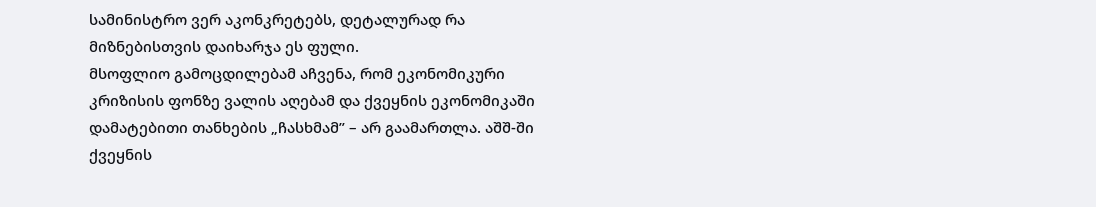სამინისტრო ვერ აკონკრეტებს, დეტალურად რა მიზნებისთვის დაიხარჯა ეს ფული.
მსოფლიო გამოცდილებამ აჩვენა, რომ ეკონომიკური კრიზისის ფონზე ვალის აღებამ და ქვეყნის ეკონომიკაში დამატებითი თანხების „ჩასხმამ” – არ გაამართლა. აშშ-ში ქვეყნის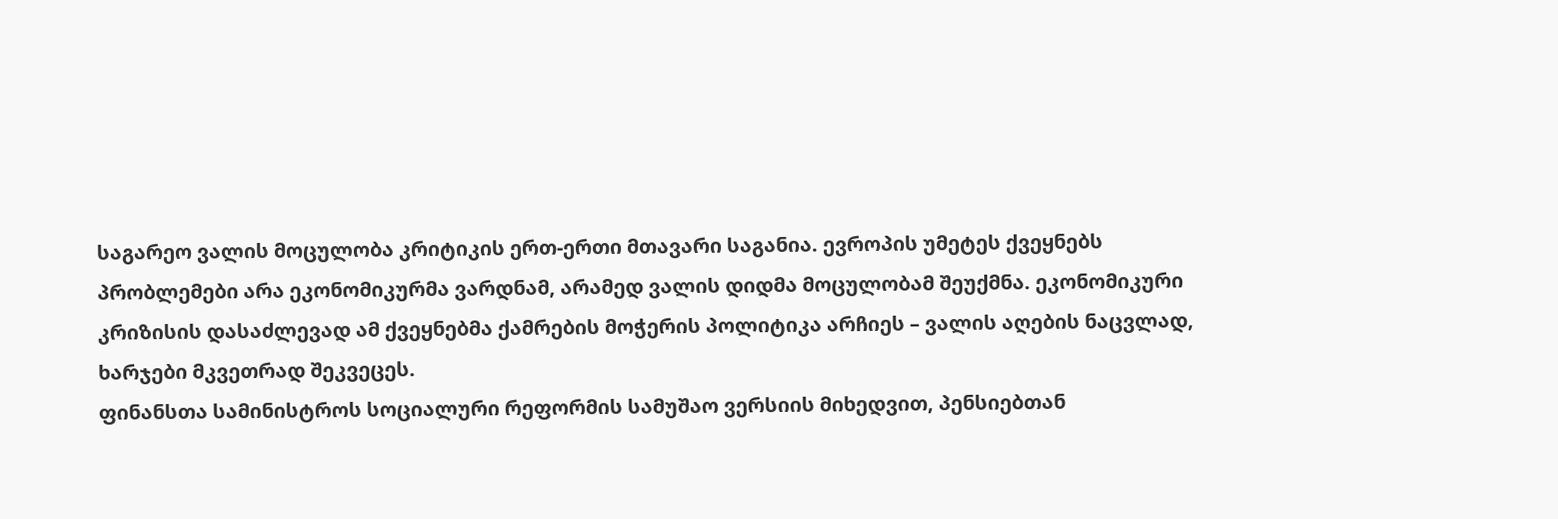საგარეო ვალის მოცულობა კრიტიკის ერთ-ერთი მთავარი საგანია. ევროპის უმეტეს ქვეყნებს პრობლემები არა ეკონომიკურმა ვარდნამ, არამედ ვალის დიდმა მოცულობამ შეუქმნა. ეკონომიკური კრიზისის დასაძლევად ამ ქვეყნებმა ქამრების მოჭერის პოლიტიკა არჩიეს – ვალის აღების ნაცვლად, ხარჯები მკვეთრად შეკვეცეს.
ფინანსთა სამინისტროს სოციალური რეფორმის სამუშაო ვერსიის მიხედვით, პენსიებთან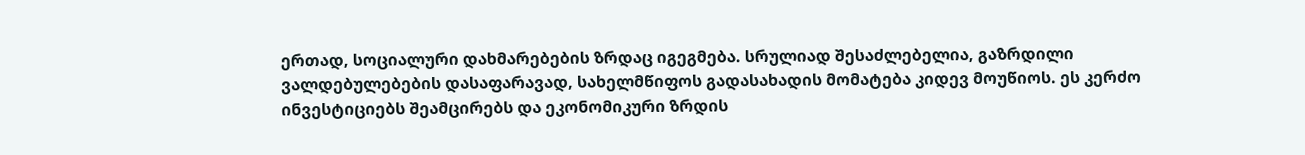ერთად, სოციალური დახმარებების ზრდაც იგეგმება. სრულიად შესაძლებელია, გაზრდილი ვალდებულებების დასაფარავად, სახელმწიფოს გადასახადის მომატება კიდევ მოუწიოს. ეს კერძო ინვესტიციებს შეამცირებს და ეკონომიკური ზრდის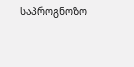საპროგნოზო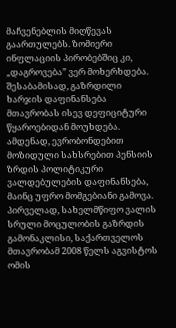მაჩვენებლის მიღწევას გაართულებს. ზომიერი ინფლაციის პირობებშიც კი, „დაგროვება” ვერ მოხერხდება. შესაბამისად, გაზრდილი ხარჯის დაფინანსება მთავრობას ისევ დეფიციტური წყაროებიდან მოუხდება. ამდენად, ევრობონდებით მოზიდული სახსრებით პენსიის ზრდის პოლიტიკური ვალდებულების დაფინანსება, მაინც უფრო მომგებიანი გამოვა.
პირველად, სახელმწიფო ვალის სრული მოცულობის გაზრდის გამონაკლისი, საქართველოს მთავრობამ 2008 წელს აგვისტოს ომის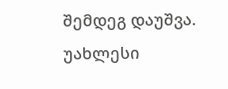შემდეგ დაუშვა. უახლესი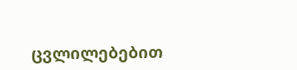ცვლილებებით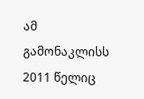ამ გამონაკლისს 2011 წელიც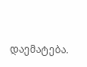დაემატება.